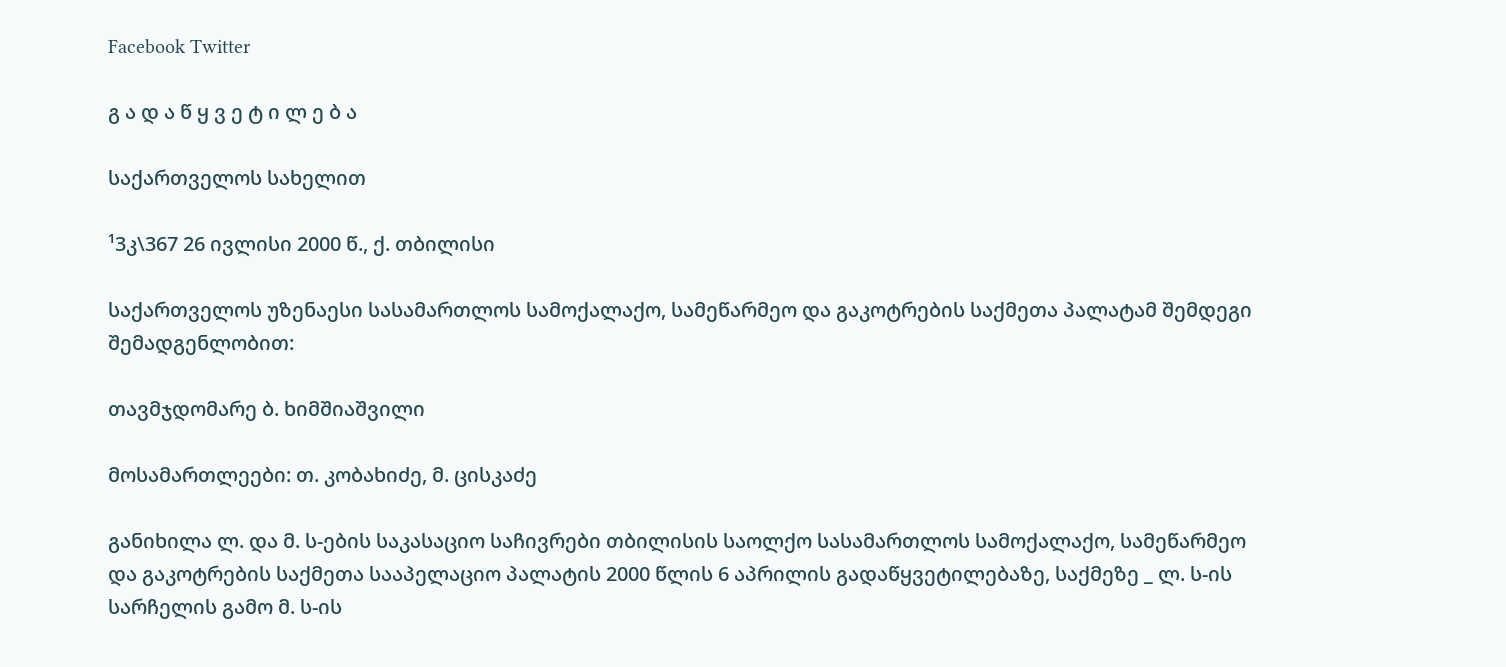Facebook Twitter

გ ა დ ა წ ყ ვ ე ტ ი ლ ე ბ ა

საქართველოს სახელით

¹3კ\367 26 ივლისი 2000 წ., ქ. თბილისი

საქართველოს უზენაესი სასამართლოს სამოქალაქო, სამეწარმეო და გაკოტრების საქმეთა პალატამ შემდეგი შემადგენლობით:

თავმჯდომარე ბ. ხიმშიაშვილი

მოსამართლეები: თ. კობახიძე, მ. ცისკაძე

განიხილა ლ. და მ. ს-ების საკასაციო საჩივრები თბილისის საოლქო სასამართლოს სამოქალაქო, სამეწარმეო და გაკოტრების საქმეთა სააპელაციო პალატის 2000 წლის 6 აპრილის გადაწყვეტილებაზე, საქმეზე _ ლ. ს-ის სარჩელის გამო მ. ს-ის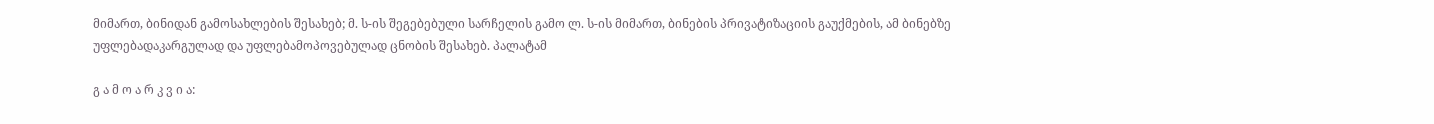მიმართ, ბინიდან გამოსახლების შესახებ; მ. ს-ის შეგებებული სარჩელის გამო ლ. ს-ის მიმართ, ბინების პრივატიზაციის გაუქმების, ამ ბინებზე უფლებადაკარგულად და უფლებამოპოვებულად ცნობის შესახებ. პალატამ

გ ა მ ო ა რ კ ვ ი ა: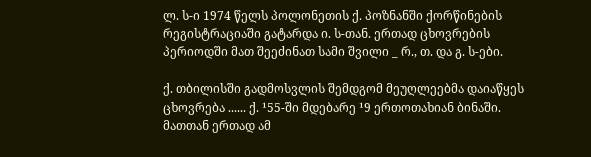ლ. ს-ი 1974 წელს პოლონეთის ქ. პოზნანში ქორწინების რეგისტრაციაში გატარდა ი. ს-თან. ერთად ცხოვრების პერიოდში მათ შეეძინათ სამი შვილი _ რ., თ. და გ. ს-ები.

ქ. თბილისში გადმოსვლის შემდგომ მეუღლეებმა დაიაწყეს ცხოვრება ...... ქ. ¹55-ში მდებარე ¹9 ერთოთახიან ბინაში. მათთან ერთად ამ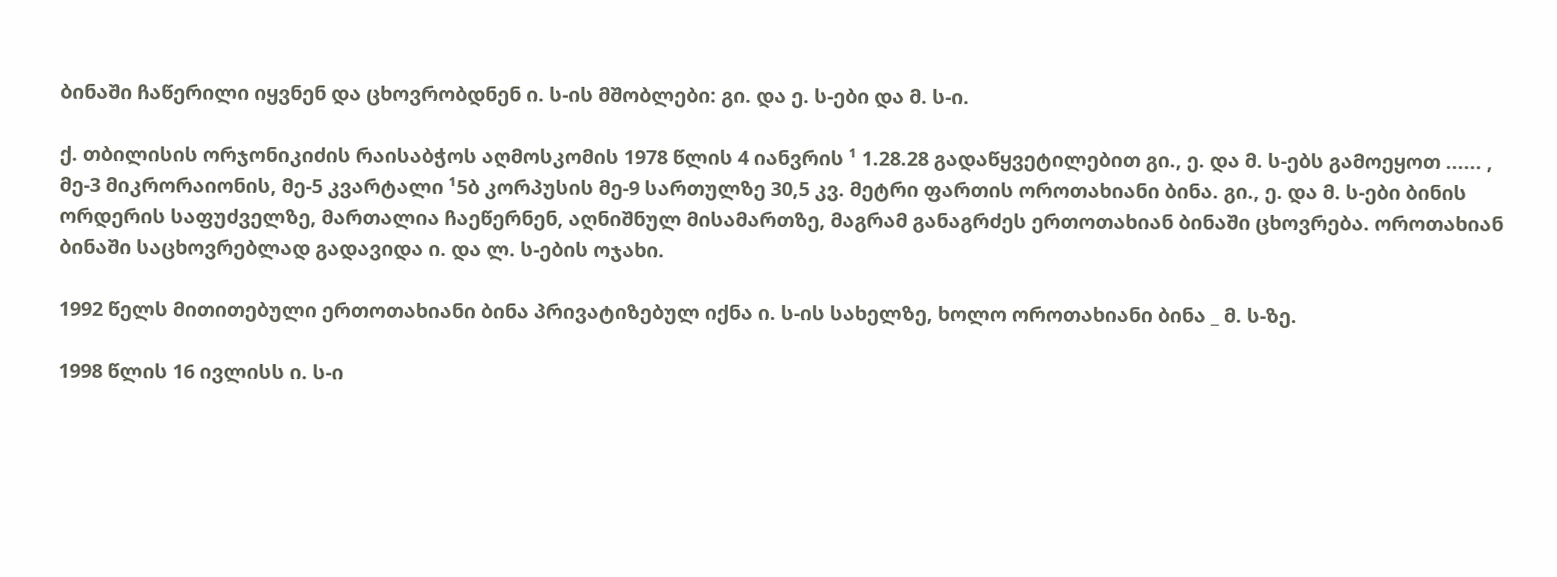ბინაში ჩაწერილი იყვნენ და ცხოვრობდნენ ი. ს-ის მშობლები: გი. და ე. ს-ები და მ. ს-ი.

ქ. თბილისის ორჯონიკიძის რაისაბჭოს აღმოსკომის 1978 წლის 4 იანვრის ¹ 1.28.28 გადაწყვეტილებით გი., ე. და მ. ს-ებს გამოეყოთ ...... , მე-3 მიკრორაიონის, მე-5 კვარტალი ¹5ბ კორპუსის მე-9 სართულზე 30,5 კვ. მეტრი ფართის ოროთახიანი ბინა. გი., ე. და მ. ს-ები ბინის ორდერის საფუძველზე, მართალია ჩაეწერნენ, აღნიშნულ მისამართზე, მაგრამ განაგრძეს ერთოთახიან ბინაში ცხოვრება. ოროთახიან ბინაში საცხოვრებლად გადავიდა ი. და ლ. ს-ების ოჯახი.

1992 წელს მითითებული ერთოთახიანი ბინა პრივატიზებულ იქნა ი. ს-ის სახელზე, ხოლო ოროთახიანი ბინა _ მ. ს-ზე.

1998 წლის 16 ივლისს ი. ს-ი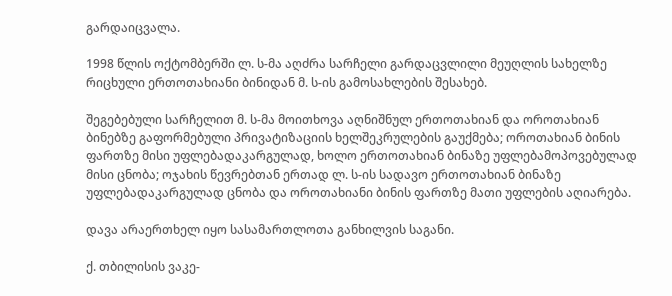გარდაიცვალა.

1998 წლის ოქტომბერში ლ. ს-მა აღძრა სარჩელი გარდაცვლილი მეუღლის სახელზე რიცხული ერთოთახიანი ბინიდან მ. ს-ის გამოსახლების შესახებ.

შეგებებული სარჩელით მ. ს-მა მოითხოვა აღნიშნულ ერთოთახიან და ოროთახიან ბინებზე გაფორმებული პრივატიზაციის ხელშეკრულების გაუქმება; ოროთახიან ბინის ფართზე მისი უფლებადაკარგულად, ხოლო ერთოთახიან ბინაზე უფლებამოპოვებულად მისი ცნობა; ოჯახის წევრებთან ერთად ლ. ს-ის სადავო ერთოთახიან ბინაზე უფლებადაკარგულად ცნობა და ოროთახიანი ბინის ფართზე მათი უფლების აღიარება.

დავა არაერთხელ იყო სასამართლოთა განხილვის საგანი.

ქ. თბილისის ვაკე-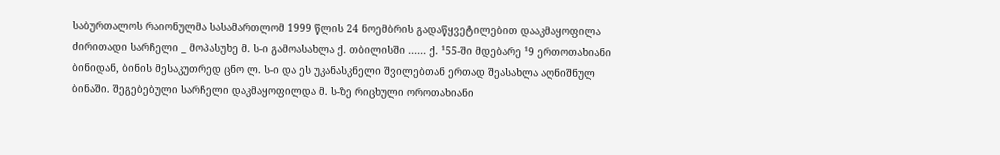საბურთალოს რაიონულმა სასამართლომ 1999 წლის 24 ნოემბრის გადაწყვეტილებით დააკმაყოფილა ძირითადი სარჩელი _ მოპასუხე მ. ს-ი გამოასახლა ქ. თბილისში ...... ქ. ¹55-ში მდებარე ¹9 ერთოთახიანი ბინიდან, ბინის მესაკუთრედ ცნო ლ. ს-ი და ეს უკანასკნელი შვილებთან ერთად შეასახლა აღნიშნულ ბინაში. შეგებებული სარჩელი დაკმაყოფილდა მ. ს-ზე რიცხული ოროთახიანი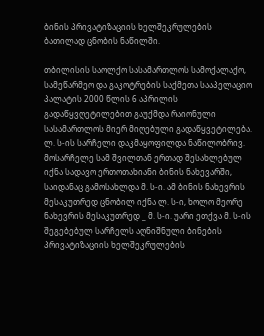ბინის პრივატიზაციის ხელშეკრულების ბათილად ცნობის ნაწილში.

თბილისის საოლქო სასამართლოს სამოქალაქო, სამეწარმეო და გაკოტრების საქმეთა სააპელაციო პალატის 2000 წლის 6 აპრილის გადაწყვღეტილებით გაუქმდა რაიონული სასამართლოს მიერ მიღებული გადაწყვეტილება. ლ. ს-ის სარჩელი დაკმაყოფილდა ნაწილობრივ. მოსარჩელე სამ შვილთან ერთად შესახლებულ იქნა სადავო ერთოთახიანი ბინის ნახევარში, საიდანაც გამოსახლდა მ. ს-ი. ამ ბინის ნახევრის მესაკუთრედ ცნობილ იქნა ლ. ს-ი, ხოლო მეორე ნახევრის მესაკუთრედ _ მ. ს-ი. უარი ეთქვა მ. ს-ის შეგებებულ სარჩელს აღნიშნული ბინების პრივატიზაციის ხელშეკრულების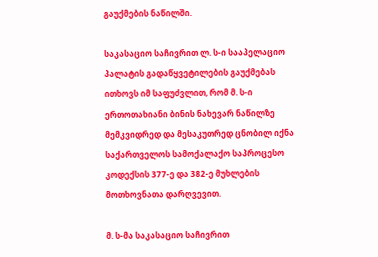გაუქმების ნაწილში.

საკასაციო საჩივრით ლ. ს-ი სააპელაციო პალატის გადაწყვეტილების გაუქმებას ითხოვს იმ საფუძვლით, რომ მ. ს-ი ერთოთახიანი ბინის ნახევარ ნაწილზე მემკვიდრედ და მესაკუთრედ ცნობილ იქნა საქართველოს სამოქალაქო საპროცესო კოდექსის 377-ე და 382-ე მუხლების მოთხოვნათა დარღვევით.

მ. ს-მა საკასაციო საჩივრით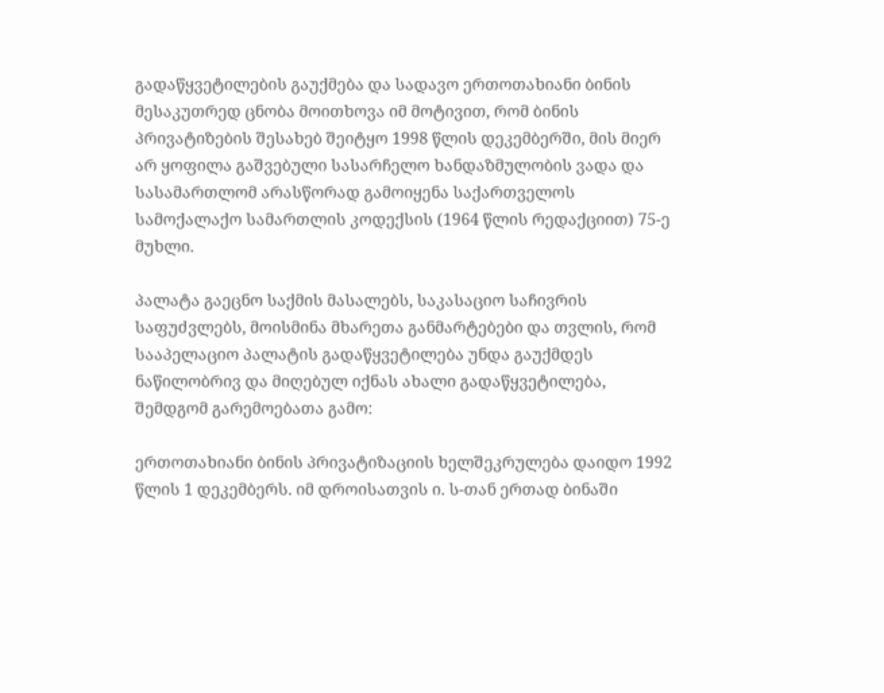გადაწყვეტილების გაუქმება და სადავო ერთოთახიანი ბინის მესაკუთრედ ცნობა მოითხოვა იმ მოტივით, რომ ბინის პრივატიზების შესახებ შეიტყო 1998 წლის დეკემბერში, მის მიერ არ ყოფილა გაშვებული სასარჩელო ხანდაზმულობის ვადა და სასამართლომ არასწორად გამოიყენა საქართველოს სამოქალაქო სამართლის კოდექსის (1964 წლის რედაქციით) 75-ე მუხლი.

პალატა გაეცნო საქმის მასალებს, საკასაციო საჩივრის საფუძვლებს, მოისმინა მხარეთა განმარტებები და თვლის, რომ სააპელაციო პალატის გადაწყვეტილება უნდა გაუქმდეს ნაწილობრივ და მიღებულ იქნას ახალი გადაწყვეტილება, შემდგომ გარემოებათა გამო:

ერთოთახიანი ბინის პრივატიზაციის ხელშეკრულება დაიდო 1992 წლის 1 დეკემბერს. იმ დროისათვის ი. ს-თან ერთად ბინაში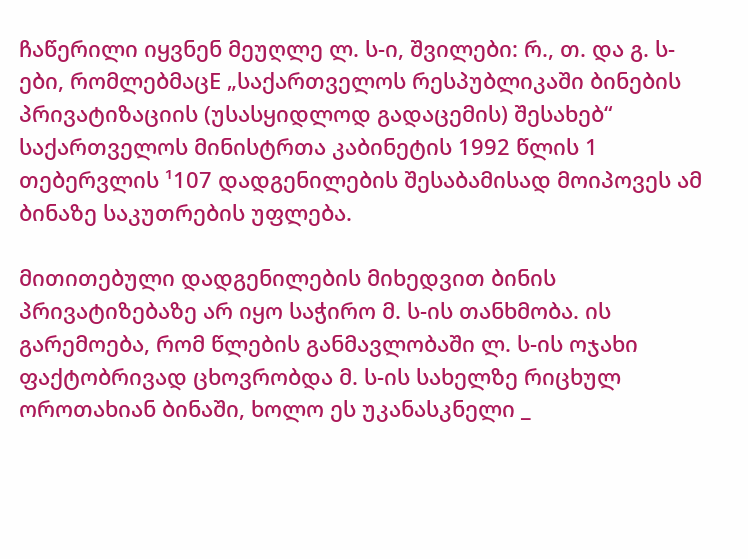ჩაწერილი იყვნენ მეუღლე ლ. ს-ი, შვილები: რ., თ. და გ. ს-ები, რომლებმაცE „საქართველოს რესპუბლიკაში ბინების პრივატიზაციის (უსასყიდლოდ გადაცემის) შესახებ“ საქართველოს მინისტრთა კაბინეტის 1992 წლის 1 თებერვლის ¹107 დადგენილების შესაბამისად მოიპოვეს ამ ბინაზე საკუთრების უფლება.

მითითებული დადგენილების მიხედვით ბინის პრივატიზებაზე არ იყო საჭირო მ. ს-ის თანხმობა. ის გარემოება, რომ წლების განმავლობაში ლ. ს-ის ოჯახი ფაქტობრივად ცხოვრობდა მ. ს-ის სახელზე რიცხულ ოროთახიან ბინაში, ხოლო ეს უკანასკნელი _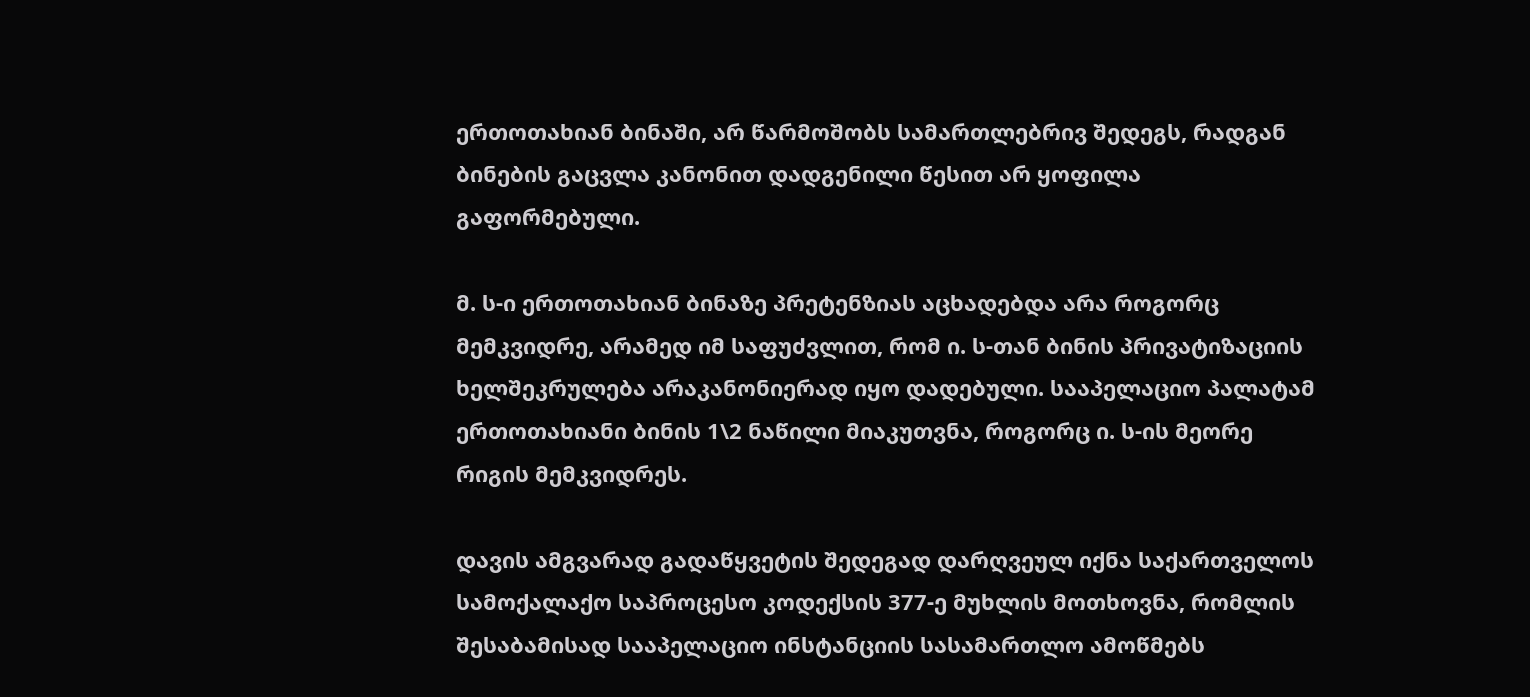ერთოთახიან ბინაში, არ წარმოშობს სამართლებრივ შედეგს, რადგან ბინების გაცვლა კანონით დადგენილი წესით არ ყოფილა გაფორმებული.

მ. ს-ი ერთოთახიან ბინაზე პრეტენზიას აცხადებდა არა როგორც მემკვიდრე, არამედ იმ საფუძვლით, რომ ი. ს-თან ბინის პრივატიზაციის ხელშეკრულება არაკანონიერად იყო დადებული. სააპელაციო პალატამ ერთოთახიანი ბინის 1\2 ნაწილი მიაკუთვნა, როგორც ი. ს-ის მეორე რიგის მემკვიდრეს.

დავის ამგვარად გადაწყვეტის შედეგად დარღვეულ იქნა საქართველოს სამოქალაქო საპროცესო კოდექსის 377-ე მუხლის მოთხოვნა, რომლის შესაბამისად სააპელაციო ინსტანციის სასამართლო ამოწმებს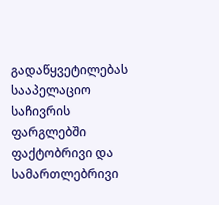გადაწყვეტილებას სააპელაციო საჩივრის ფარგლებში ფაქტობრივი და სამართლებრივი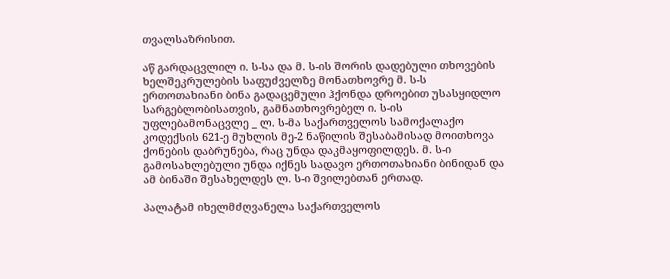თვალსაზრისით.

აწ გარდაცვლილ ი. ს-სა და მ. ს-ის შორის დადებული თხოვების ხელშეკრულების საფუძველზე მონათხოვრე მ. ს-ს ერთოთახიანი ბინა გადაცემული ჰქონდა დროებით უსასყიდლო სარგებლობისათვის, გამნათხოვრებელ ი. ს-ის უფლებამონაცვლე _ ლ. ს-მა საქართველოს სამოქალაქო კოდექსის 621-ე მუხლის მე-2 ნაწილის შესაბამისად მოითხოვა ქონების დაბრუნება, რაც უნდა დაკმაყოფილდეს. მ. ს-ი გამოსახლებული უნდა იქნეს სადავო ერთოთახიანი ბინიდან და ამ ბინაში შესახელდეს ლ. ს-ი შვილებთან ერთად.

პალატამ იხელმძღვანელა საქართველოს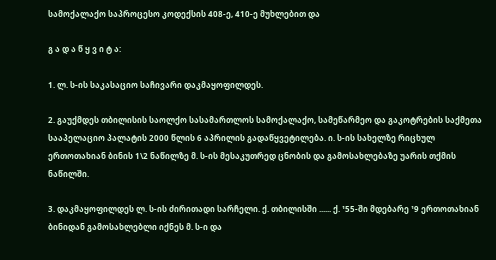სამოქალაქო საპროცესო კოდექსის 408-ე, 410-ე მუხლებით და

გ ა დ ა წ ყ ვ ი ტ ა:

1. ლ. ს-ის საკასაციო საჩივარი დაკმაყოფილდეს.

2. გაუქმდეს თბილისის საოლქო სასამართლოს სამოქალაქო, სამეწარმეო და გაკოტრების საქმეთა სააპელაციო პალატის 2000 წლის 6 აპრილის გადაწყვეტილება. ი. ს-ის სახელზე რიცხულ ერთოთახიან ბინის 1\2 ნაწილზე მ. ს-ის მესაკუთრედ ცნობის და გამოსახლებაზე უარის თქმის ნაწილში.

3. დაკმაყოფილდეს ლ. ს-ის ძირითადი სარჩელი. ქ. თბილისში ...... ქ. ¹55-ში მდებარე ¹9 ერთოთახიან ბინიდან გამოსახლებლი იქნეს მ. ს-ი და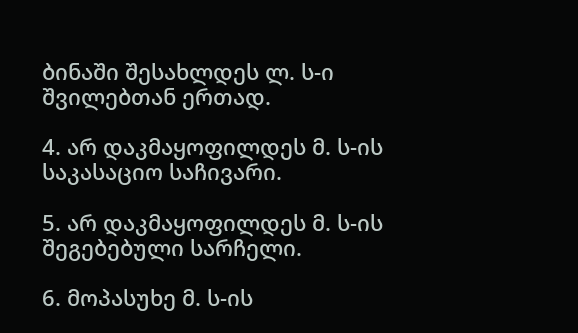ბინაში შესახლდეს ლ. ს-ი შვილებთან ერთად.

4. არ დაკმაყოფილდეს მ. ს-ის საკასაციო საჩივარი.

5. არ დაკმაყოფილდეს მ. ს-ის შეგებებული სარჩელი.

6. მოპასუხე მ. ს-ის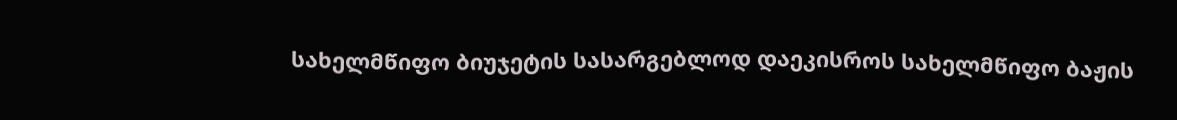სახელმწიფო ბიუჯეტის სასარგებლოდ დაეკისროს სახელმწიფო ბაჟის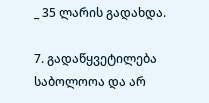_ 35 ლარის გადახდა.

7. გადაწყვეტილება საბოლოოა და არ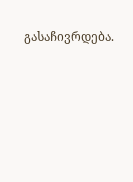გასაჩივრდება.